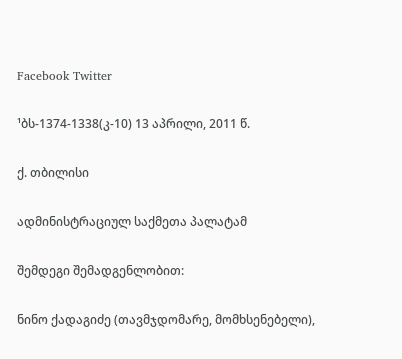Facebook Twitter

¹ბს-1374-1338(კ-10) 13 აპრილი, 2011 წ.

ქ. თბილისი

ადმინისტრაციულ საქმეთა პალატამ

შემდეგი შემადგენლობით:

ნინო ქადაგიძე (თავმჯდომარე, მომხსენებელი),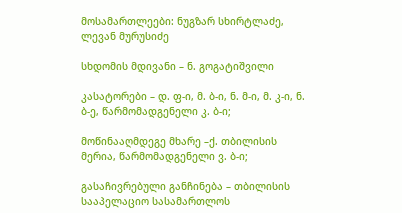მოსამართლეები: ნუგზარ სხირტლაძე, ლევან მურუსიძე

სხდომის მდივანი – ნ. გოგატიშვილი

კასატორები – დ. ფ-ი, მ. ბ-ი, ნ. მ-ი, მ. კ-ი, ნ. ბ-ე, წარმომადგენელი კ. ბ-ი;

მოწინააღმდეგე მხარე –ქ. თბილისის მერია, წარმომადგენელი ვ. ბ-ი;

გასაჩივრებული განჩინება – თბილისის სააპელაციო სასამართლოს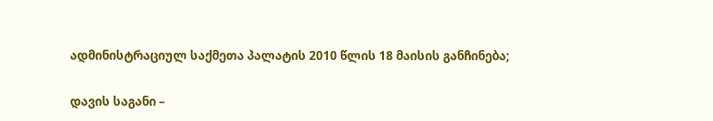ადმინისტრაციულ საქმეთა პალატის 2010 წლის 18 მაისის განჩინება;

დავის საგანი –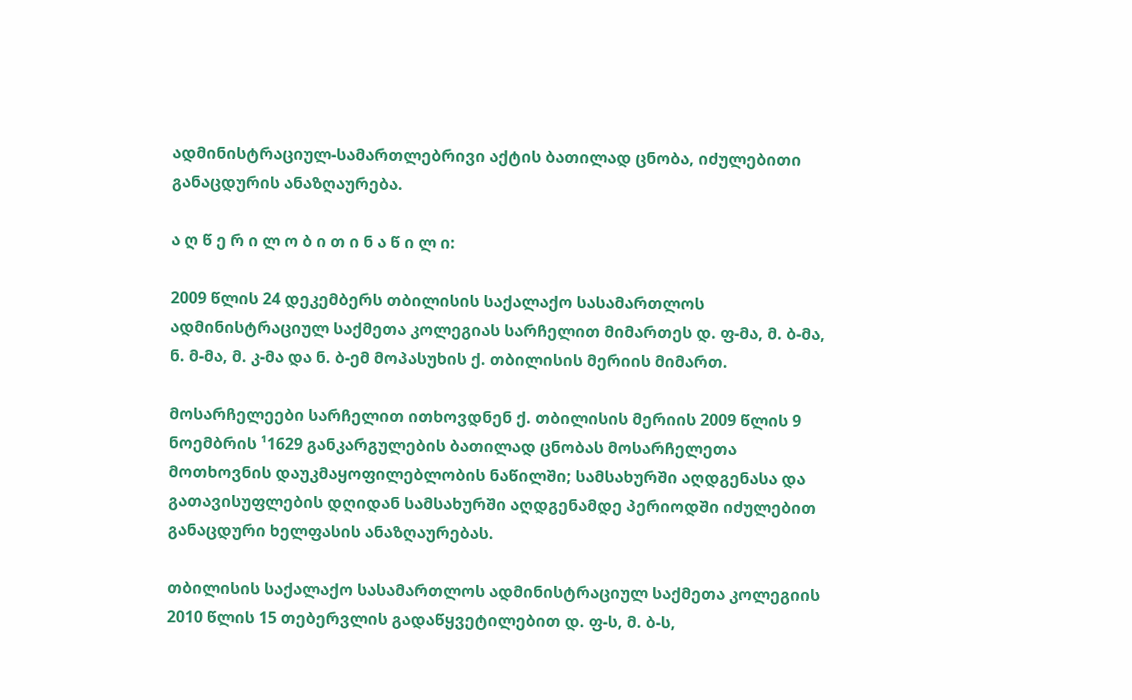ადმინისტრაციულ-სამართლებრივი აქტის ბათილად ცნობა, იძულებითი განაცდურის ანაზღაურება.

ა ღ წ ე რ ი ლ ო ბ ი თ ი ნ ა წ ი ლ ი:

2009 წლის 24 დეკემბერს თბილისის საქალაქო სასამართლოს ადმინისტრაციულ საქმეთა კოლეგიას სარჩელით მიმართეს დ. ფ-მა, მ. ბ-მა, ნ. მ-მა, მ. კ-მა და ნ. ბ-ემ მოპასუხის ქ. თბილისის მერიის მიმართ.

მოსარჩელეები სარჩელით ითხოვდნენ ქ. თბილისის მერიის 2009 წლის 9 ნოემბრის ¹1629 განკარგულების ბათილად ცნობას მოსარჩელეთა მოთხოვნის დაუკმაყოფილებლობის ნაწილში; სამსახურში აღდგენასა და გათავისუფლების დღიდან სამსახურში აღდგენამდე პერიოდში იძულებით განაცდური ხელფასის ანაზღაურებას.

თბილისის საქალაქო სასამართლოს ადმინისტრაციულ საქმეთა კოლეგიის 2010 წლის 15 თებერვლის გადაწყვეტილებით დ. ფ-ს, მ. ბ-ს,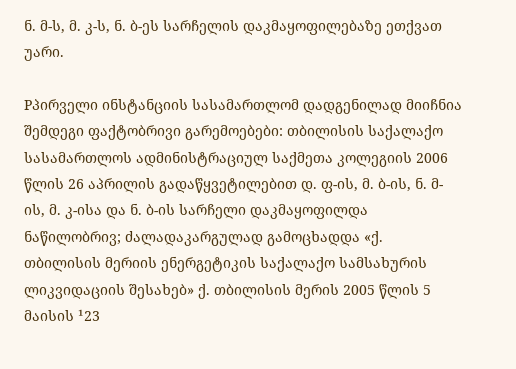ნ. მ-ს, მ. კ-ს, ნ. ბ-ეს სარჩელის დაკმაყოფილებაზე ეთქვათ უარი.

Pპირველი ინსტანციის სასამართლომ დადგენილად მიიჩნია შემდეგი ფაქტობრივი გარემოებები: თბილისის საქალაქო სასამართლოს ადმინისტრაციულ საქმეთა კოლეგიის 2006 წლის 26 აპრილის გადაწყვეტილებით დ. ფ-ის, მ. ბ-ის, ნ. მ-ის, მ. კ-ისა და ნ. ბ-ის სარჩელი დაკმაყოფილდა ნაწილობრივ; ძალადაკარგულად გამოცხადდა «ქ. თბილისის მერიის ენერგეტიკის საქალაქო სამსახურის ლიკვიდაციის შესახებ» ქ. თბილისის მერის 2005 წლის 5 მაისის ¹23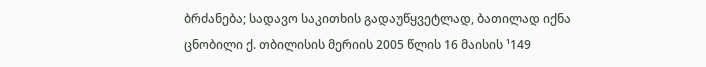ბრძანება; სადავო საკითხის გადაუწყვეტლად, ბათილად იქნა ცნობილი ქ. თბილისის მერიის 2005 წლის 16 მაისის ¹149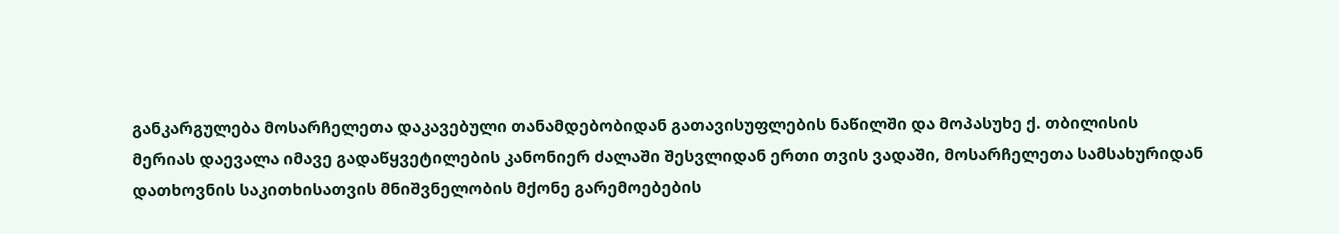განკარგულება მოსარჩელეთა დაკავებული თანამდებობიდან გათავისუფლების ნაწილში და მოპასუხე ქ. თბილისის მერიას დაევალა იმავე გადაწყვეტილების კანონიერ ძალაში შესვლიდან ერთი თვის ვადაში, მოსარჩელეთა სამსახურიდან დათხოვნის საკითხისათვის მნიშვნელობის მქონე გარემოებების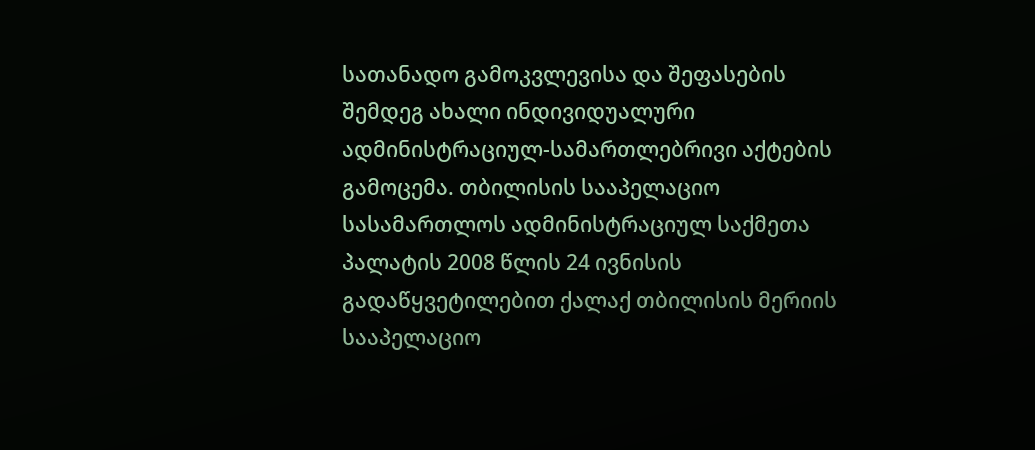სათანადო გამოკვლევისა და შეფასების შემდეგ ახალი ინდივიდუალური ადმინისტრაციულ-სამართლებრივი აქტების გამოცემა. თბილისის სააპელაციო სასამართლოს ადმინისტრაციულ საქმეთა პალატის 2008 წლის 24 ივნისის გადაწყვეტილებით ქალაქ თბილისის მერიის სააპელაციო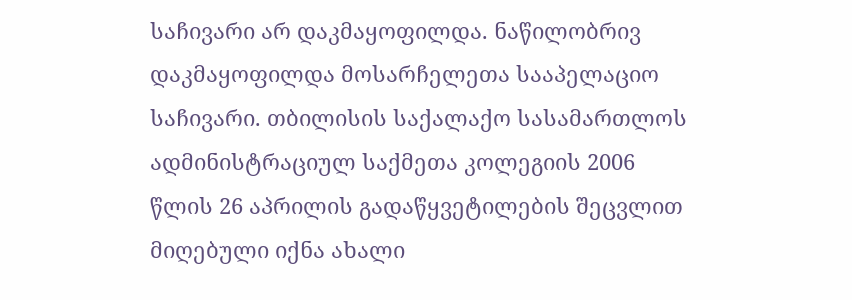საჩივარი არ დაკმაყოფილდა. ნაწილობრივ დაკმაყოფილდა მოსარჩელეთა სააპელაციო საჩივარი. თბილისის საქალაქო სასამართლოს ადმინისტრაციულ საქმეთა კოლეგიის 2006 წლის 26 აპრილის გადაწყვეტილების შეცვლით მიღებული იქნა ახალი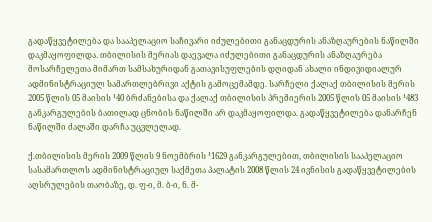გადაწყვეტილება და სააპელაციო საჩივარი იძულებითი განაცდურის ანაზღაურების ნაწილში დაკმაყოფილდა. თბილისის მერიას დაევალა იძულებითი განაცდურის ანაზღაურება მოსარჩელეთა მიმართ სამსახურიდან გათავისუფლების დღიდან ახალი ინდივიდიალურ ადმინისტრაციულ სამართლებრივი აქტის გამოცემამდე. სარჩელი ქალაქ თბილისის მერის 2005 წლის 05 მაისის ¹40 ბრძანებისა და ქალაქ თბილისის პრემიერის 2005 წლის 05 მაისის ¹483 განკარგულების ბათილად ცნობის ნაწილში არ დაკმაყოფილდა. გადაწყვეტილება დანარჩენ ნაწილში ძალაში დარჩა უცვლელად.

ქ.თბილისის მერის 2009 წლის 9 ნოემბრის ¹1629 განკარგულებით, თბილისის სააპელაციო სასამართლოს ადმინისტრაციულ საქმეთა პალატის 2008 წლის 24 ივნისის გადაწყვეტილების აღსრულების თაობაზე, დ. ფ-ი, მ. ბ-ი, ნ. მ-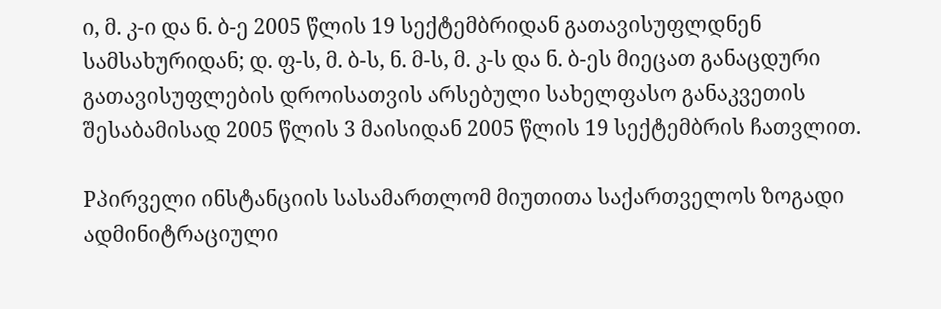ი, მ. კ-ი და ნ. ბ-ე 2005 წლის 19 სექტემბრიდან გათავისუფლდნენ სამსახურიდან; დ. ფ-ს, მ. ბ-ს, ნ. მ-ს, მ. კ-ს და ნ. ბ-ეს მიეცათ განაცდური გათავისუფლების დროისათვის არსებული სახელფასო განაკვეთის შესაბამისად 2005 წლის 3 მაისიდან 2005 წლის 19 სექტემბრის ჩათვლით.

Pპირველი ინსტანციის სასამართლომ მიუთითა საქართველოს ზოგადი ადმინიტრაციული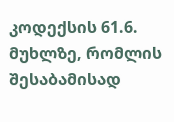კოდექსის 61.6. მუხლზე, რომლის შესაბამისად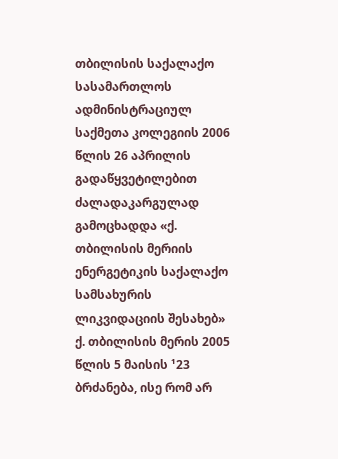თბილისის საქალაქო სასამართლოს ადმინისტრაციულ საქმეთა კოლეგიის 2006 წლის 26 აპრილის გადაწყვეტილებით ძალადაკარგულად გამოცხადდა «ქ. თბილისის მერიის ენერგეტიკის საქალაქო სამსახურის ლიკვიდაციის შესახებ» ქ. თბილისის მერის 2005 წლის 5 მაისის ¹23 ბრძანება, ისე რომ არ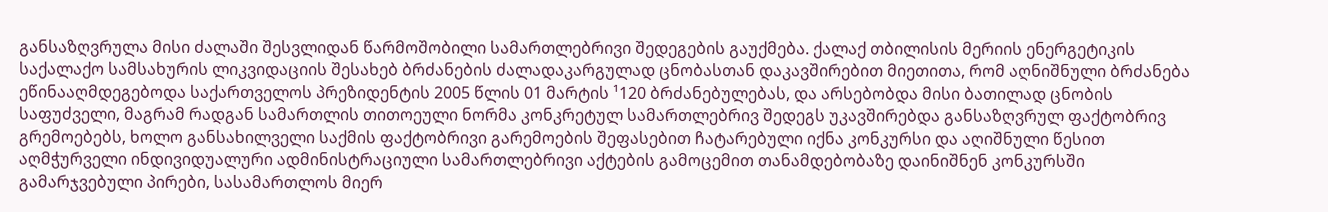განსაზღვრულა მისი ძალაში შესვლიდან წარმოშობილი სამართლებრივი შედეგების გაუქმება. ქალაქ თბილისის მერიის ენერგეტიკის საქალაქო სამსახურის ლიკვიდაციის შესახებ ბრძანების ძალადაკარგულად ცნობასთან დაკავშირებით მიეთითა, რომ აღნიშნული ბრძანება ეწინააღმდეგებოდა საქართველოს პრეზიდენტის 2005 წლის 01 მარტის ¹120 ბრძანებულებას, და არსებობდა მისი ბათილად ცნობის საფუძველი, მაგრამ რადგან სამართლის თითოეული ნორმა კონკრეტულ სამართლებრივ შედეგს უკავშირებდა განსაზღვრულ ფაქტობრივ გრემოებებს, ხოლო განსახილველი საქმის ფაქტობრივი გარემოების შეფასებით ჩატარებული იქნა კონკურსი და აღიშნული წესით აღმჭურველი ინდივიდუალური ადმინისტრაციული სამართლებრივი აქტების გამოცემით თანამდებობაზე დაინიშნენ კონკურსში გამარჯვებული პირები, სასამართლოს მიერ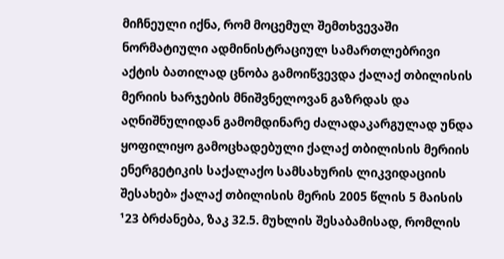მიჩნეული იქნა, რომ მოცემულ შემთხვევაში ნორმატიული ადმინისტრაციულ სამართლებრივი აქტის ბათილად ცნობა გამოიწვევდა ქალაქ თბილისის მერიის ხარჯების მნიშვნელოვან გაზრდას და აღნიშნულიდან გამომდინარე ძალადაკარგულად უნდა ყოფილიყო გამოცხადებული ქალაქ თბილისის მერიის ენერგეტიკის საქალაქო სამსახურის ლიკვიდაციის შესახებ» ქალაქ თბილისის მერის 2005 წლის 5 მაისის ¹23 ბრძანება, ზაკ 32.5. მუხლის შესაბამისად, რომლის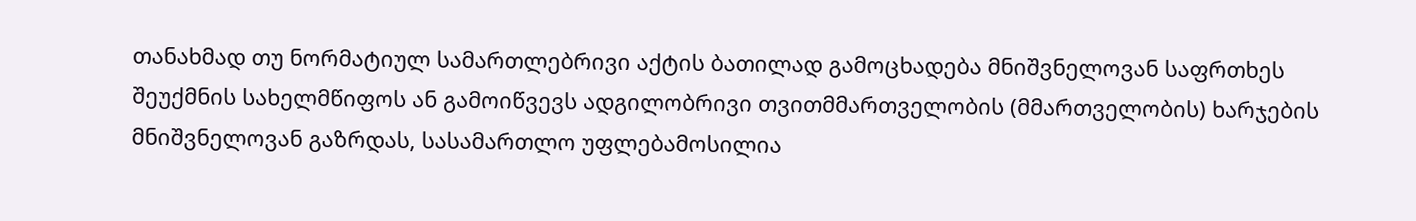თანახმად თუ ნორმატიულ სამართლებრივი აქტის ბათილად გამოცხადება მნიშვნელოვან საფრთხეს შეუქმნის სახელმწიფოს ან გამოიწვევს ადგილობრივი თვითმმართველობის (მმართველობის) ხარჯების მნიშვნელოვან გაზრდას, სასამართლო უფლებამოსილია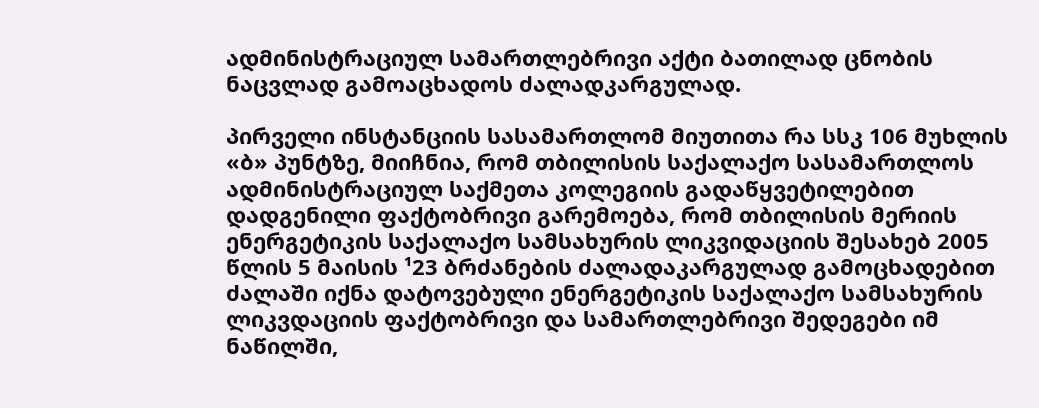ადმინისტრაციულ სამართლებრივი აქტი ბათილად ცნობის ნაცვლად გამოაცხადოს ძალადკარგულად.

პირველი ინსტანციის სასამართლომ მიუთითა რა სსკ 106 მუხლის «ბ» პუნტზე, მიიჩნია, რომ თბილისის საქალაქო სასამართლოს ადმინისტრაციულ საქმეთა კოლეგიის გადაწყვეტილებით დადგენილი ფაქტობრივი გარემოება, რომ თბილისის მერიის ენერგეტიკის საქალაქო სამსახურის ლიკვიდაციის შესახებ 2005 წლის 5 მაისის ¹23 ბრძანების ძალადაკარგულად გამოცხადებით ძალაში იქნა დატოვებული ენერგეტიკის საქალაქო სამსახურის ლიკვდაციის ფაქტობრივი და სამართლებრივი შედეგები იმ ნაწილში,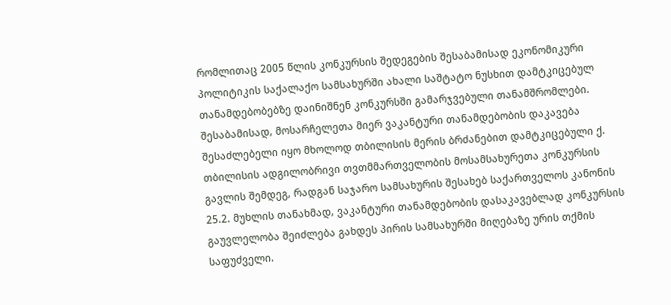რომლითაც 2005 წლის კონკურსის შედეგების შესაბამისად ეკონომიკური პოლიტიკის საქალაქო სამსახურში ახალი საშტატო ნუსხით დამტკიცებულ თანამდებობებზე დაინიშნენ კონკურსში გამარჯვებული თანამშრომლები. შესაბამისად, მოსარჩელეთა მიერ ვაკანტური თანამდებობის დაკავება შესაძლებელი იყო მხოლოდ თბილისის მერის ბრძანებით დამტკიცებული ქ. თბილისის ადგილობრივი თვთმმართველობის მოსამსახურეთა კონკურსის გავლის შემდეგ, რადგან საჯარო სამსახურის შესახებ საქართველოს კანონის 25.2. მუხლის თანახმად, ვაკანტური თანამდებობის დასაკავებლად კონკურსის გაუვლელობა შეიძლება გახდეს პირის სამსახურში მიღებაზე ურის თქმის საფუძველი.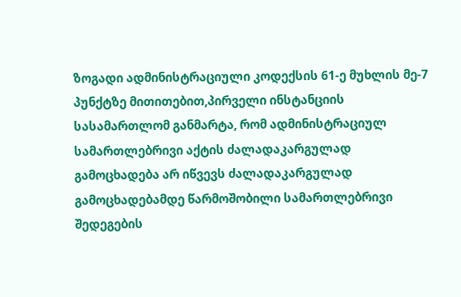ზოგადი ადმინისტრაციული კოდექსის 61-ე მუხლის მე-7 პუნქტზე მითითებით,პირველი ინსტანციის სასამართლომ განმარტა, რომ ადმინისტრაციულ სამართლებრივი აქტის ძალადაკარგულად გამოცხადება არ იწვევს ძალადაკარგულად გამოცხადებამდე წარმოშობილი სამართლებრივი შედეგების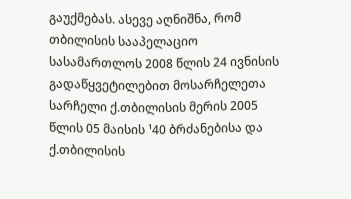გაუქმებას. ასევე აღნიშნა, რომ თბილისის სააპელაციო სასამართლოს 2008 წლის 24 ივნისის გადაწყვეტილებით მოსარჩელეთა სარჩელი ქ.თბილისის მერის 2005 წლის 05 მაისის ¹40 ბრძანებისა და ქ.თბილისის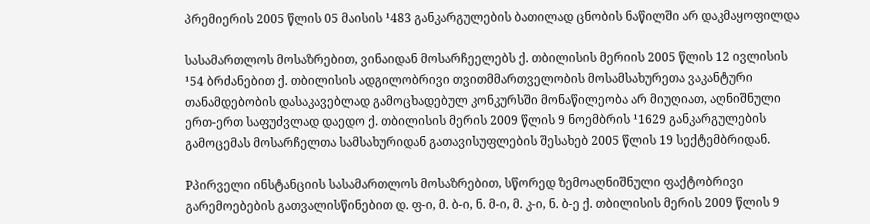პრემიერის 2005 წლის 05 მაისის ¹483 განკარგულების ბათილად ცნობის ნაწილში არ დაკმაყოფილდა

სასამართლოს მოსაზრებით, ვინაიდან მოსარჩეელებს ქ. თბილისის მერიის 2005 წლის 12 ივლისის ¹54 ბრძანებით ქ. თბილისის ადგილობრივი თვითმმართველობის მოსამსახურეთა ვაკანტური თანამდებობის დასაკავებლად გამოცხადებულ კონკურსში მონაწილეობა არ მიუღიათ, აღნიშნული ერთ-ერთ საფუძვლად დაედო ქ. თბილისის მერის 2009 წლის 9 ნოემბრის ¹1629 განკარგულების გამოცემას მოსარჩელთა სამსახურიდან გათავისუფლების შესახებ 2005 წლის 19 სექტემბრიდან.

Pპირველი ინსტანციის სასამართლოს მოსაზრებით, სწორედ ზემოაღნიშნული ფაქტობრივი გარემოებების გათვალისწინებით დ. ფ-ი, მ. ბ-ი, ნ. მ-ი, მ. კ-ი, ნ. ბ-ე ქ. თბილისის მერის 2009 წლის 9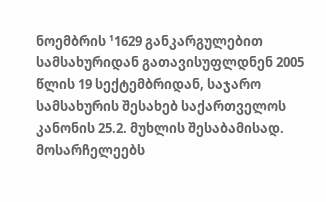ნოემბრის ¹1629 განკარგულებით სამსახურიდან გათავისუფლდნენ 2005 წლის 19 სექტემბრიდან, საჯარო სამსახურის შესახებ საქართველოს კანონის 25.2. მუხლის შესაბამისად. მოსარჩელეებს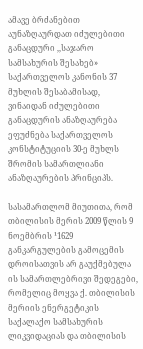ამავე ბრძანებით აუნაზღაურდათ იძულებითი განაცდური ,,საჯარო სამსახურის შესახებ» საქართველოს კანონის 37 მუხლის შესაბამისად, ვინაიდან იძულებითი განაცდურის ანაზღაურება ეფუძნება საქართველოს კონსტიტუციის 30-ე მუხლს შრომის სამართლიანი ანაზღაურების პრინციპს.

სასამართლომ მიუთითა, რომ თბილისის მერის 2009 წლის 9 ნოემბრის ¹1629 განკარგულების გამოცემის დროისათვის არ გაუქმებულა ის სამართლებრივი შედეგები, რომელიც მოყვა ქ. თბილისის მერიის ენერგეტიკის საქალაქო სამსახურის ლიკვიდაციას და თბილისის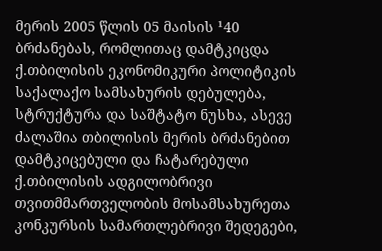მერის 2005 წლის 05 მაისის ¹40 ბრძანებას, რომლითაც დამტკიცდა ქ.თბილისის ეკონომიკური პოლიტიკის საქალაქო სამსახურის დებულება, სტრუქტურა და საშტატო ნუსხა, ასევე ძალაშია თბილისის მერის ბრძანებით დამტკიცებული და ჩატარებული ქ.თბილისის ადგილობრივი თვითმმართველობის მოსამსახურეთა კონკურსის სამართლებრივი შედეგები,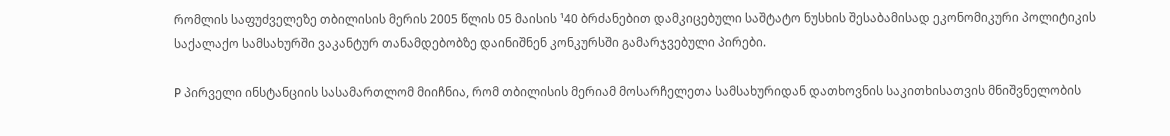რომლის საფუძველეზე თბილისის მერის 2005 წლის 05 მაისის ¹40 ბრძანებით დამკიცებული საშტატო ნუსხის შესაბამისად ეკონომიკური პოლიტიკის საქალაქო სამსახურში ვაკანტურ თანამდებობზე დაინიშნენ კონკურსში გამარჯვებული პირები.

P პირველი ინსტანციის სასამართლომ მიიჩნია, რომ თბილისის მერიამ მოსარჩელეთა სამსახურიდან დათხოვნის საკითხისათვის მნიშვნელობის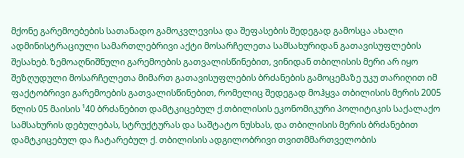მქონე გარემოებების სათანადო გამოკვლევისა და შეფასების შედეგად გამოსცა ახალი ადმინისტრაციული სამართლებრივი აქტი მოსარჩელეთა სამსახურიდან გათავისუფლების შესახებ. ზემოაღნიშნული გარემოების გათვალისწინებით, ვინიდან თბილისის მერი არ იყო შეზღუდული მოსარჩელეთა მიმართ გათავისუფლების ბრძანების გამოცემაზე უკუ თარიღით იმ ფაქტობრივი გარემოების გათვალისწინებით, რომელიც შედეგად მოჰყვა თბილისის მერის 2005 წლის 05 მაისის ¹40 ბრძანებით დამტკიცებულ ქ.თბილისის ეკონომიკური პოლიტიკის საქალაქო სამსახურის დებულებას, სტრუქტურას და საშტატო ნუსხას, და თბილისის მერის ბრძანებით დამტკიცებულ და ჩატარებულ ქ. თბილისის ადგილობრივი თვითმმართველობის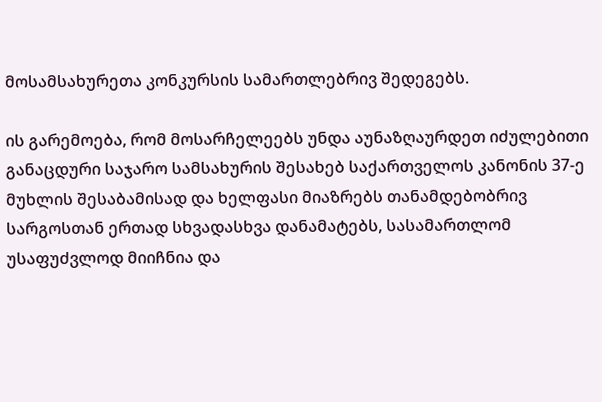მოსამსახურეთა კონკურსის სამართლებრივ შედეგებს.

ის გარემოება, რომ მოსარჩელეებს უნდა აუნაზღაურდეთ იძულებითი განაცდური საჯარო სამსახურის შესახებ საქართველოს კანონის 37-ე მუხლის შესაბამისად და ხელფასი მიაზრებს თანამდებობრივ სარგოსთან ერთად სხვადასხვა დანამატებს, სასამართლომ უსაფუძვლოდ მიიჩნია და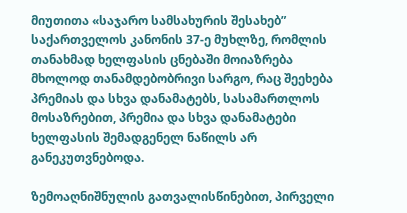მიუთითა «საჯარო სამსახურის შესახებ” საქართველოს კანონის 37-ე მუხლზე, რომლის თანახმად ხელფასის ცნებაში მოიაზრება მხოლოდ თანამდებობრივი სარგო, რაც შეეხება პრემიას და სხვა დანამატებს, სასამართლოს მოსაზრებით, პრემია და სხვა დანამატები ხელფასის შემადგენელ ნაწილს არ განეკუთვნებოდა.

ზემოაღნიშნულის გათვალისწინებით, პირველი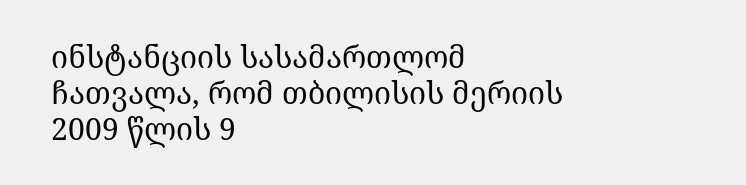ინსტანციის სასამართლომ ჩათვალა, რომ თბილისის მერიის 2009 წლის 9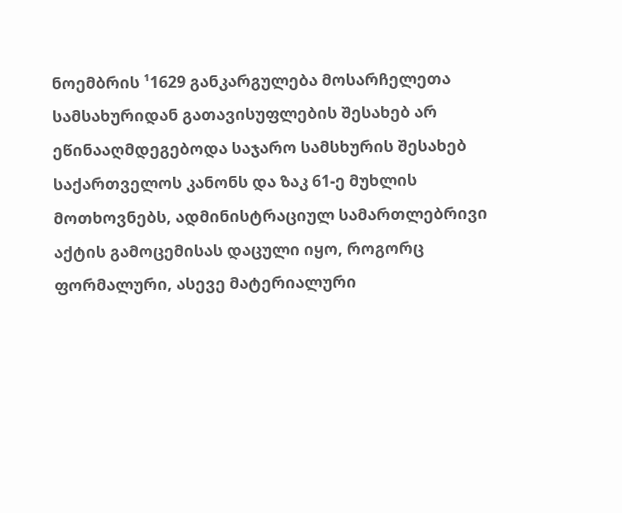ნოემბრის ¹1629 განკარგულება მოსარჩელეთა სამსახურიდან გათავისუფლების შესახებ არ ეწინააღმდეგებოდა საჯარო სამსხურის შესახებ საქართველოს კანონს და ზაკ 61-ე მუხლის მოთხოვნებს, ადმინისტრაციულ სამართლებრივი აქტის გამოცემისას დაცული იყო, როგორც ფორმალური, ასევე მატერიალური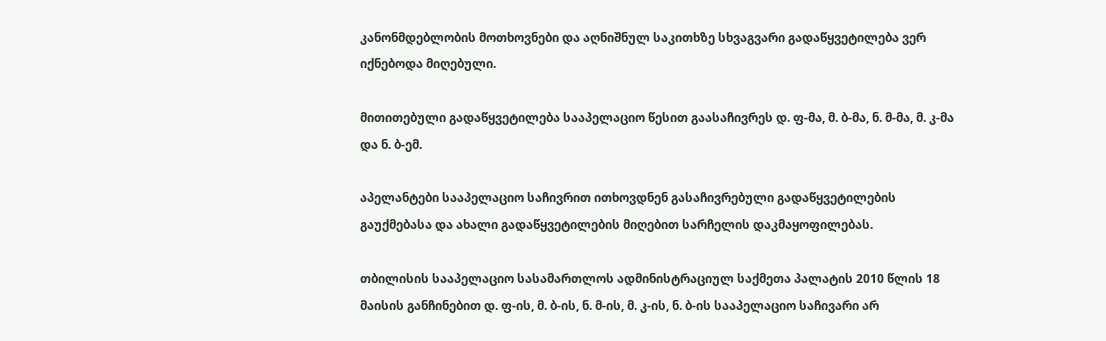კანონმდებლობის მოთხოვნები და აღნიშნულ საკითხზე სხვაგვარი გადაწყვეტილება ვერ იქნებოდა მიღებული.

მითითებული გადაწყვეტილება სააპელაციო წესით გაასაჩივრეს დ. ფ-მა, მ. ბ-მა, ნ. მ-მა, მ. კ-მა და ნ. ბ-ემ.

აპელანტები სააპელაციო საჩივრით ითხოვდნენ გასაჩივრებული გადაწყვეტილების გაუქმებასა და ახალი გადაწყვეტილების მიღებით სარჩელის დაკმაყოფილებას.

თბილისის სააპელაციო სასამართლოს ადმინისტრაციულ საქმეთა პალატის 2010 წლის 18 მაისის განჩინებით დ. ფ-ის, მ. ბ-ის, ნ. მ-ის, მ. კ-ის, ნ. ბ-ის სააპელაციო საჩივარი არ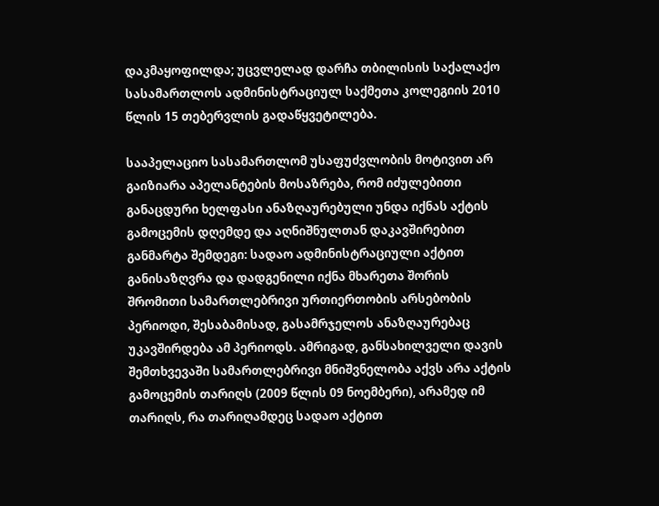დაკმაყოფილდა; უცვლელად დარჩა თბილისის საქალაქო სასამართლოს ადმინისტრაციულ საქმეთა კოლეგიის 2010 წლის 15 თებერვლის გადაწყვეტილება.

სააპელაციო სასამართლომ უსაფუძვლობის მოტივით არ გაიზიარა აპელანტების მოსაზრება, რომ იძულებითი განაცდური ხელფასი ანაზღაურებული უნდა იქნას აქტის გამოცემის დღემდე და აღნიშნულთან დაკავშირებით განმარტა შემდეგი: სადაო ადმინისტრაციული აქტით განისაზღვრა და დადგენილი იქნა მხარეთა შორის შრომითი სამართლებრივი ურთიერთობის არსებობის პერიოდი, შესაბამისად, გასამრჯელოს ანაზღაურებაც უკავშირდება ამ პერიოდს. ამრიგად, განსახილველი დავის შემთხვევაში სამართლებრივი მნიშვნელობა აქვს არა აქტის გამოცემის თარიღს (2009 წლის 09 ნოემბერი), არამედ იმ თარიღს, რა თარიღამდეც სადაო აქტით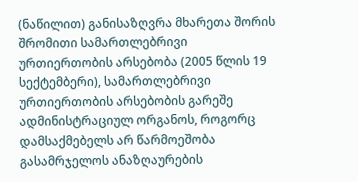(ნაწილით) განისაზღვრა მხარეთა შორის შრომითი სამართლებრივი ურთიერთობის არსებობა (2005 წლის 19 სექტემბერი), სამართლებრივი ურთიერთობის არსებობის გარეშე ადმინისტრაციულ ორგანოს, როგორც დამსაქმებელს არ წარმოეშობა გასამრჯელოს ანაზღაურების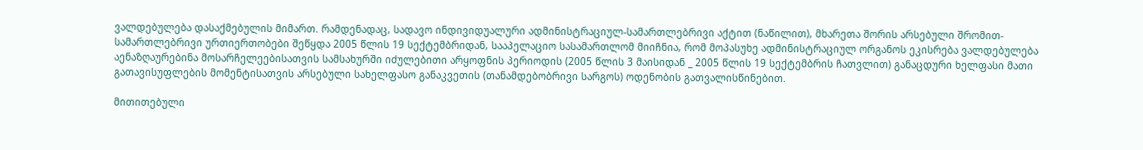ვალდებულება დასაქმებულის მიმართ. რამდენადაც, სადავო ინდივიდუალური ადმინისტრაციულ-სამართლებრივი აქტით (ნაწილით), მხარეთა შორის არსებული შრომით-სამართლებრივი ურთიერთობები შეწყდა 2005 წლის 19 სექტემბრიდან, სააპელაციო სასამართლომ მიიჩნია, რომ მოპასუხე ადმინისტრაციულ ორგანოს ეკისრება ვალდებულება აენაზღაურებინა მოსარჩელეებისათვის სამსახურში იძულებითი არყოფნის პერიოდის (2005 წლის 3 მაისიდან _ 2005 წლის 19 სექტემბრის ჩათვლით) განაცდური ხელფასი მათი გათავისუფლების მომენტისათვის არსებული სახელფასო განაკვეთის (თანამდებობრივი სარგოს) ოდენობის გათვალისწინებით.

მითითებული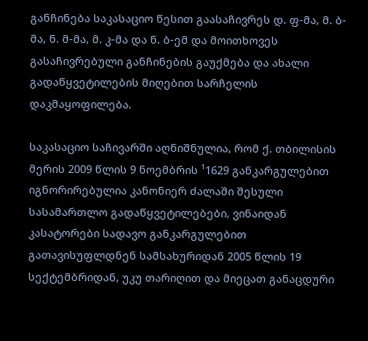განჩინება საკასაციო წესით გაასაჩივრეს დ. ფ-მა, მ. ბ-მა, ნ. მ-მა, მ. კ-მა და ნ. ბ-ემ და მოითხოვეს გასაჩივრებული განჩინების გაუქმება და ახალი გადაწყვეტილების მიღებით სარჩელის დაკმაყოფილება.

საკასაციო საჩივარში აღნიშნულია, რომ ქ. თბილისის მერის 2009 წლის 9 ნოემბრის ¹1629 განკარგულებით იგნორირებულია კანონიერ ძალაში შესული სასამართლო გადაწყვეტილებები, ვინაიდან კასატორები სადავო განკარგულებით გათავისუფლდნენ სამსახურიდან 2005 წლის 19 სექტემბრიდან, უკუ თარიღით და მიეცათ განაცდური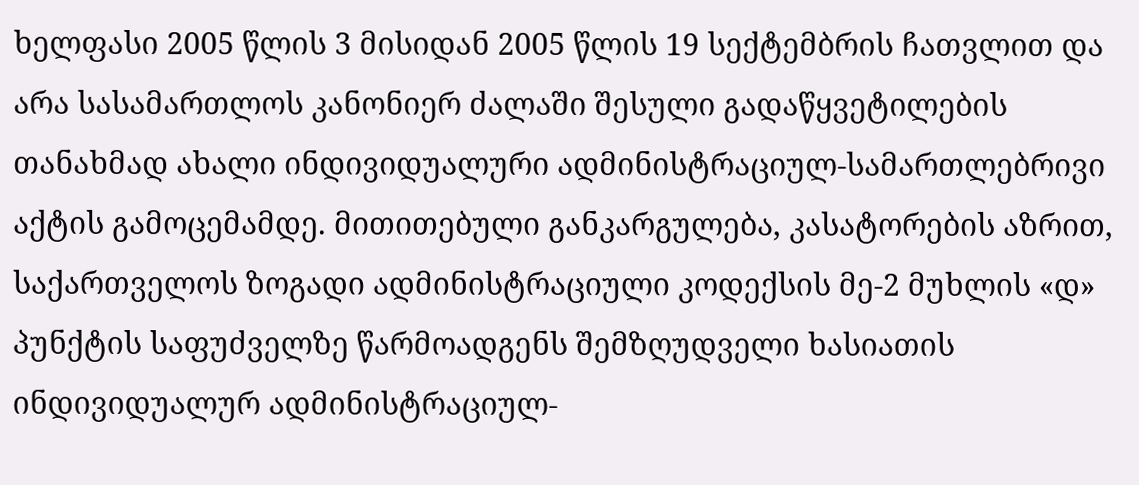ხელფასი 2005 წლის 3 მისიდან 2005 წლის 19 სექტემბრის ჩათვლით და არა სასამართლოს კანონიერ ძალაში შესული გადაწყვეტილების თანახმად ახალი ინდივიდუალური ადმინისტრაციულ-სამართლებრივი აქტის გამოცემამდე. მითითებული განკარგულება, კასატორების აზრით, საქართველოს ზოგადი ადმინისტრაციული კოდექსის მე-2 მუხლის «დ» პუნქტის საფუძველზე წარმოადგენს შემზღუდველი ხასიათის ინდივიდუალურ ადმინისტრაციულ-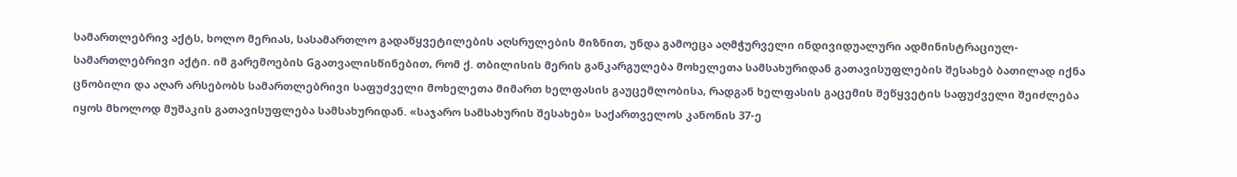სამართლებრივ აქტს, ხოლო მერიას, სასამართლო გადაწყვეტილების აღსრულების მიზნით, უნდა გამოეცა აღმჭურველი ინდივიდუალური ადმინისტრაციულ-სამართლებრივი აქტი. იმ გარემოების Gგათვალისწინებით, რომ ქ. თბილისის მერის განკარგულება მოხელეთა სამსახურიდან გათავისუფლების შესახებ ბათილად იქნა ცნობილი და აღარ არსებობს სამართლებრივი საფუძველი მოხელეთა მიმართ ხელფასის გაუცემლობისა, რადგან ხელფასის გაცემის შეწყვეტის საფუძველი შეიძლება იყოს მხოლოდ მუშაკის გათავისუფლება სამსახურიდან. «საჯარო სამსახურის შესახებ» საქართველოს კანონის 37-ე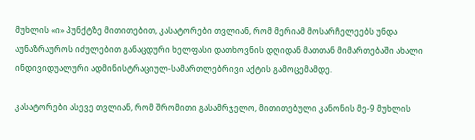მუხლის «ი» პუნქტზე მითითებით, კასატორები თვლიან, რომ მერიამ მოსარჩელეებს უნდა აუნაზრაუროს იძულებით განაცდური ხელფასი დათხოვნის დღიდან მათთან მიმართებაში ახალი ინდივიდუალური ადმინისტრაციულ-სამართლებრივი აქტის გამოცემამდე.

კასატორები ასევე თვლიან, რომ შრომითი გასამრჯელო, მითითებული კანონის მე-9 მუხლის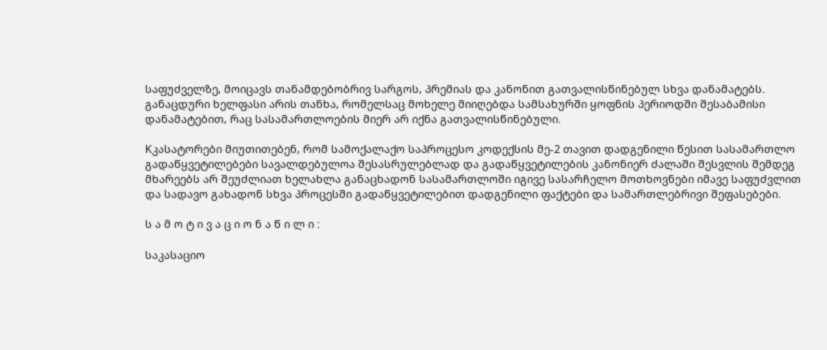საფუძველზე, მოიცავს თანამდებობრივ სარგოს, პრემიას და კანონით გათვალისწინებულ სხვა დანამატებს. განაცდური ხელფასი არის თანხა, რომელსაც მოხელე მიიღებდა სამსახურში ყოფნის პერიოდში შესაბამისი დანამატებით, რაც სასამართლოების მიერ არ იქნა გათვალისწინებული.

Kკასატორები მიუთითებენ, რომ სამოქალაქო საპროცესო კოდექსის მე-2 თავით დადგენილი წესით სასამართლო გადაწყვეტილებები სავალდებულოა შესასრულებლად და გადაწყვეტილების კანონიერ ძალაში შესვლის შემდეგ მხარეებს არ შეუძლიათ ხელახლა განაცხადონ სასამართლოში იგივე სასარჩელო მოთხოვნები იმავე საფუძვლით და სადავო გახადონ სხვა პროცესში გადაწყვეტილებით დადგენილი ფაქტები და სამართლებრივი შეფასებები.

ს ა მ ო ტ ი ვ ა ც ი ო ნ ა წ ი ლ ი :

საკასაციო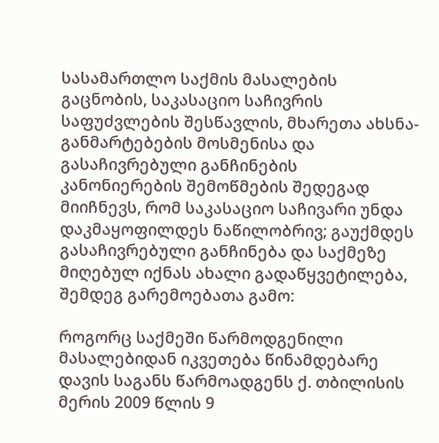სასამართლო საქმის მასალების გაცნობის, საკასაციო საჩივრის საფუძვლების შესწავლის, მხარეთა ახსნა-განმარტებების მოსმენისა და გასაჩივრებული განჩინების კანონიერების შემოწმების შედეგად მიიჩნევს, რომ საკასაციო საჩივარი უნდა დაკმაყოფილდეს ნაწილობრივ; გაუქმდეს გასაჩივრებული განჩინება და საქმეზე მიღებულ იქნას ახალი გადაწყვეტილება, შემდეგ გარემოებათა გამო:

როგორც საქმეში წარმოდგენილი მასალებიდან იკვეთება წინამდებარე დავის საგანს წარმოადგენს ქ. თბილისის მერის 2009 წლის 9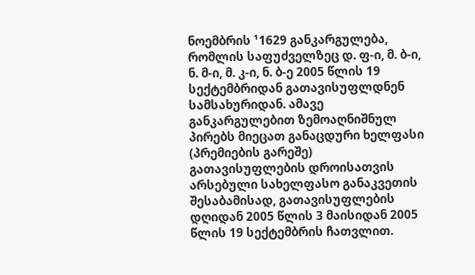ნოემბრის ¹1629 განკარგულება, რომლის საფუძველზეც დ. ფ-ი, მ. ბ-ი, ნ. მ-ი, მ. კ-ი, ნ. ბ-ე 2005 წლის 19 სექტემბრიდან გათავისუფლდნენ სამსახურიდან. ამავე განკარგულებით ზემოაღნიშნულ პირებს მიეცათ განაცდური ხელფასი (პრემიების გარეშე) გათავისუფლების დროისათვის არსებული სახელფასო განაკვეთის შესაბამისად, გათავისუფლების დღიდან 2005 წლის 3 მაისიდან 2005 წლის 19 სექტემბრის ჩათვლით.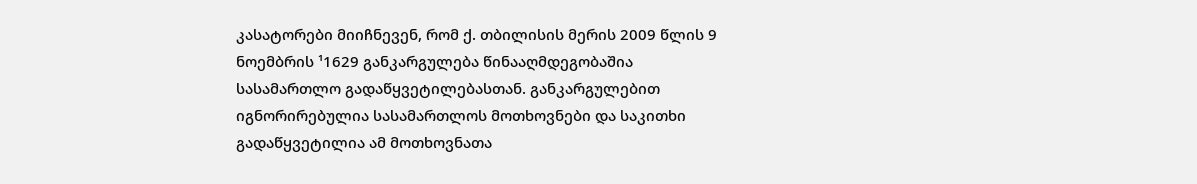კასატორები მიიჩნევენ, რომ ქ. თბილისის მერის 2009 წლის 9 ნოემბრის ¹1629 განკარგულება წინააღმდეგობაშია სასამართლო გადაწყვეტილებასთან. განკარგულებით იგნორირებულია სასამართლოს მოთხოვნები და საკითხი გადაწყვეტილია ამ მოთხოვნათა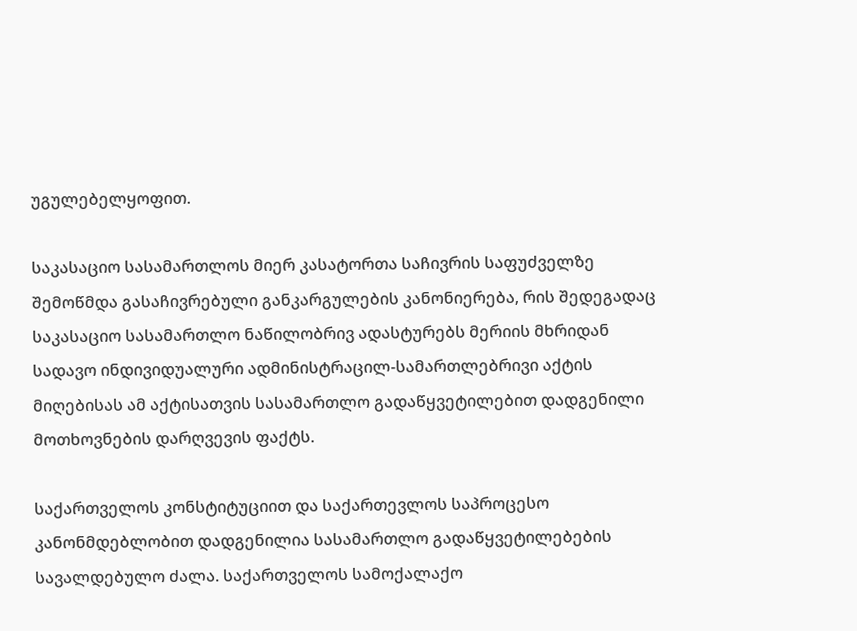უგულებელყოფით.

საკასაციო სასამართლოს მიერ კასატორთა საჩივრის საფუძველზე შემოწმდა გასაჩივრებული განკარგულების კანონიერება, რის შედეგადაც საკასაციო სასამართლო ნაწილობრივ ადასტურებს მერიის მხრიდან სადავო ინდივიდუალური ადმინისტრაცილ-სამართლებრივი აქტის მიღებისას ამ აქტისათვის სასამართლო გადაწყვეტილებით დადგენილი მოთხოვნების დარღვევის ფაქტს.

საქართველოს კონსტიტუციით და საქართევლოს საპროცესო კანონმდებლობით დადგენილია სასამართლო გადაწყვეტილებების სავალდებულო ძალა. საქართველოს სამოქალაქო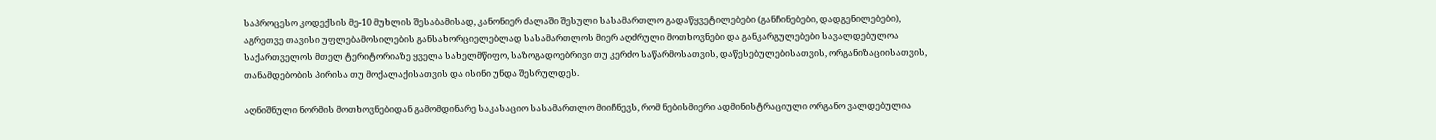საპროცესო კოდექსის მე-10 მუხლის შესაბამისად, კანონიერ ძალაში შესული სასამართლო გადაწყვეტილებები (განჩინებები, დადგენილებები), აგრეთვე თავისი უფლებამოსილების განსახორციელებლად სასამართლოს მიერ აღძრული მოთხოვნები და განკარგულებები სავალდებულოა საქართველოს მთელ ტერიტორიაზე ყველა სახელმწიფო, საზოგადოებრივი თუ კერძო საწარმოსათვის, დაწესებულებისათვის, ორგანიზაციისათვის, თანამდებობის პირისა თუ მოქალაქისათვის და ისინი უნდა შესრულდეს.

აღნიშნული ნორმის მოთხოვნებიდან გამომდინარე საკასაციო სასამართლო მიიჩნევს, რომ ნებისმიერი ადმინისტრაციული ორგანო ვალდებულია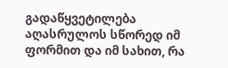გადაწყვეტილება აღასრულოს სწორედ იმ ფორმით და იმ სახით, რა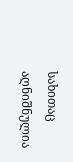სახითაც აღნიშნულია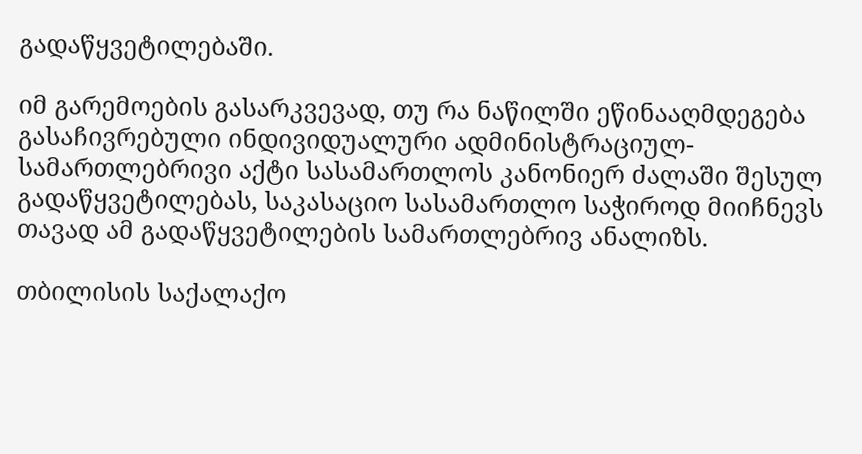გადაწყვეტილებაში.

იმ გარემოების გასარკვევად, თუ რა ნაწილში ეწინააღმდეგება გასაჩივრებული ინდივიდუალური ადმინისტრაციულ-სამართლებრივი აქტი სასამართლოს კანონიერ ძალაში შესულ გადაწყვეტილებას, საკასაციო სასამართლო საჭიროდ მიიჩნევს თავად ამ გადაწყვეტილების სამართლებრივ ანალიზს.

თბილისის საქალაქო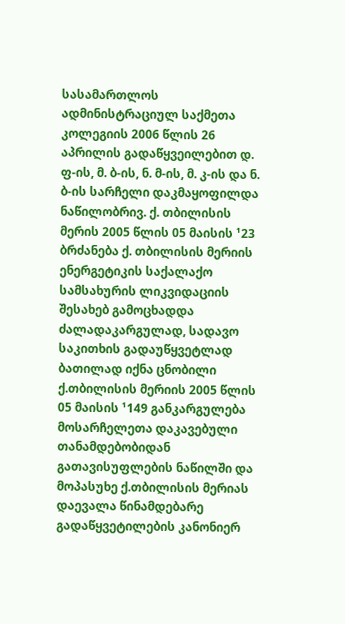სასამართლოს ადმინისტრაციულ საქმეთა კოლეგიის 2006 წლის 26 აპრილის გადაწყვეილებით დ. ფ-ის, მ. ბ-ის, ნ. მ-ის, მ. კ-ის და ნ. ბ-ის სარჩელი დაკმაყოფილდა ნაწილობრივ. ქ. თბილისის მერის 2005 წლის 05 მაისის ¹23 ბრძანება ქ. თბილისის მერიის ენერგეტიკის საქალაქო სამსახურის ლიკვიდაციის შესახებ გამოცხადდა ძალადაკარგულად, სადავო საკითხის გადაუწყვეტლად ბათილად იქნა ცნობილი ქ.თბილისის მერიის 2005 წლის 05 მაისის ¹149 განკარგულება მოსარჩელეთა დაკავებული თანამდებობიდან გათავისუფლების ნაწილში და მოპასუხე ქ.თბილისის მერიას დაევალა წინამდებარე გადაწყვეტილების კანონიერ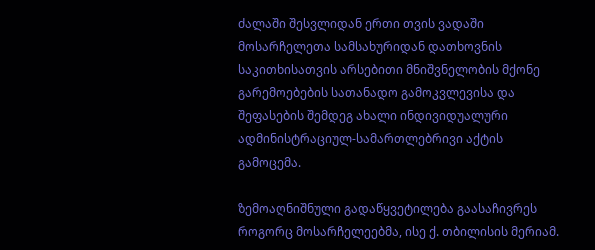ძალაში შესვლიდან ერთი თვის ვადაში მოსარჩელეთა სამსახურიდან დათხოვნის საკითხისათვის არსებითი მნიშვნელობის მქონე გარემოებების სათანადო გამოკვლევისა და შეფასების შემდეგ ახალი ინდივიდუალური ადმინისტრაციულ-სამართლებრივი აქტის გამოცემა.

ზემოაღნიშნული გადაწყვეტილება გაასაჩივრეს როგორც მოსარჩელეებმა, ისე ქ. თბილისის მერიამ.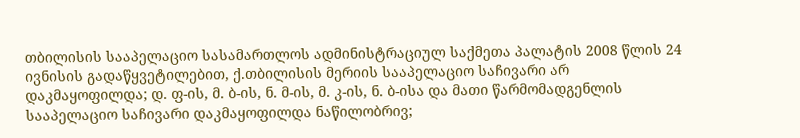თბილისის სააპელაციო სასამართლოს ადმინისტრაციულ საქმეთა პალატის 2008 წლის 24 ივნისის გადაწყვეტილებით, ქ.თბილისის მერიის სააპელაციო საჩივარი არ დაკმაყოფილდა; დ. ფ-ის, მ. ბ-ის, ნ. მ-ის, მ. კ-ის, ნ. ბ-ისა და მათი წარმომადგენლის სააპელაციო საჩივარი დაკმაყოფილდა ნაწილობრივ;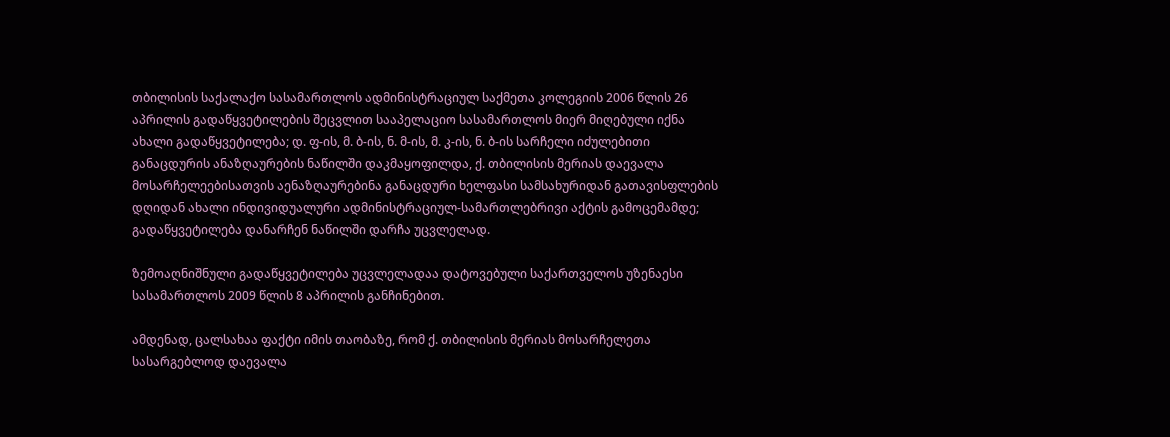თბილისის საქალაქო სასამართლოს ადმინისტრაციულ საქმეთა კოლეგიის 2006 წლის 26 აპრილის გადაწყვეტილების შეცვლით სააპელაციო სასამართლოს მიერ მიღებული იქნა ახალი გადაწყვეტილება; დ. ფ-ის, მ. ბ-ის, ნ. მ-ის, მ. კ-ის, ნ. ბ-ის სარჩელი იძულებითი განაცდურის ანაზღაურების ნაწილში დაკმაყოფილდა, ქ. თბილისის მერიას დაევალა მოსარჩელეებისათვის აენაზღაურებინა განაცდური ხელფასი სამსახურიდან გათავისფლების დღიდან ახალი ინდივიდუალური ადმინისტრაციულ-სამართლებრივი აქტის გამოცემამდე; გადაწყვეტილება დანარჩენ ნაწილში დარჩა უცვლელად.

ზემოაღნიშნული გადაწყვეტილება უცვლელადაა დატოვებული საქართველოს უზენაესი სასამართლოს 2009 წლის 8 აპრილის განჩინებით.

ამდენად, ცალსახაა ფაქტი იმის თაობაზე, რომ ქ. თბილისის მერიას მოსარჩელეთა სასარგებლოდ დაევალა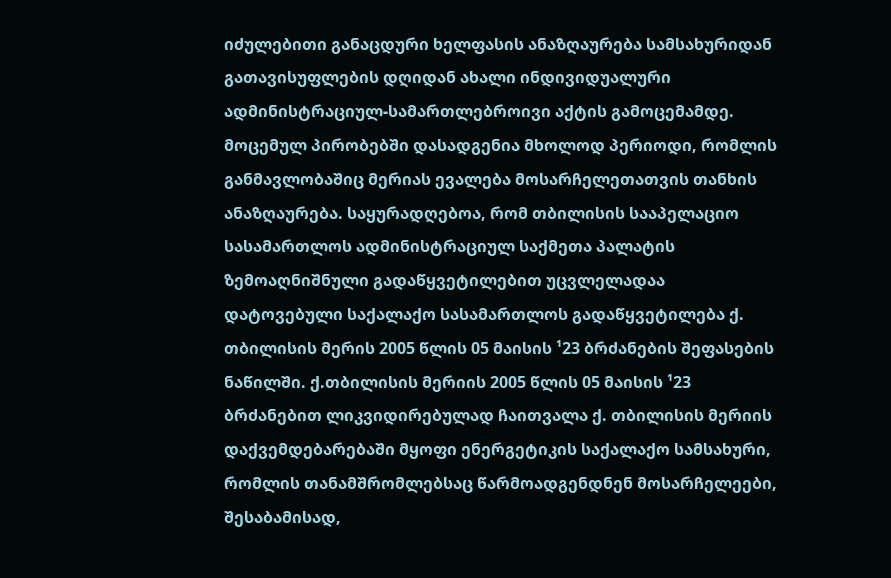იძულებითი განაცდური ხელფასის ანაზღაურება სამსახურიდან გათავისუფლების დღიდან ახალი ინდივიდუალური ადმინისტრაციულ-სამართლებროივი აქტის გამოცემამდე. მოცემულ პირობებში დასადგენია მხოლოდ პერიოდი, რომლის განმავლობაშიც მერიას ევალება მოსარჩელეთათვის თანხის ანაზღაურება. საყურადღებოა, რომ თბილისის სააპელაციო სასამართლოს ადმინისტრაციულ საქმეთა პალატის ზემოაღნიშნული გადაწყვეტილებით უცვლელადაა დატოვებული საქალაქო სასამართლოს გადაწყვეტილება ქ. თბილისის მერის 2005 წლის 05 მაისის ¹23 ბრძანების შეფასების ნაწილში. ქ.თბილისის მერიის 2005 წლის 05 მაისის ¹23 ბრძანებით ლიკვიდირებულად ჩაითვალა ქ. თბილისის მერიის დაქვემდებარებაში მყოფი ენერგეტიკის საქალაქო სამსახური, რომლის თანამშრომლებსაც წარმოადგენდნენ მოსარჩელეები, შესაბამისად,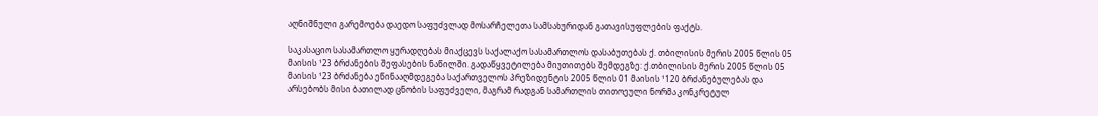აღნიშნული გარემოება დაედო საფუძვლად მოსარჩელეთა სამსახურიდან გათავისუფლების ფაქტს.

საკასაციო სასამართლო ყურადღებას მიაქცევს საქალაქო სასამართლოს დასაბუთებას ქ. თბილისის მერის 2005 წლის 05 მაისის ¹23 ბრძანების შეფასების ნაწილში. გადაწყვეტილება მიუთითებს შემდეგზე: ქ.თბილისის მერის 2005 წლის 05 მაისის ¹23 ბრძანება ეწინააღმდეგება საქართველოს პრეზიდენტის 2005 წლის 01 მაისის ¹120 ბრძანებულებას და არსებობს მისი ბათილად ცნობის საფუძველი, მაგრამ რადგან სამართლის თითოეული ნორმა კონკრეტულ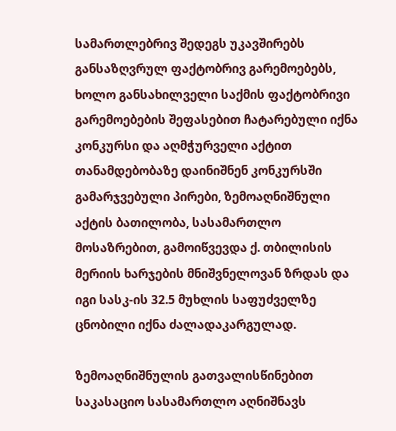სამართლებრივ შედეგს უკავშირებს განსაზღვრულ ფაქტობრივ გარემოებებს, ხოლო განსახილველი საქმის ფაქტობრივი გარემოებების შეფასებით ჩატარებული იქნა კონკურსი და აღმჭურველი აქტით თანამდებობაზე დაინიშნენ კონკურსში გამარჯვებული პირები, ზემოაღნიშნული აქტის ბათილობა, სასამართლო მოსაზრებით, გამოიწვევდა ქ. თბილისის მერიის ხარჯების მნიშვნელოვან ზრდას და იგი სასკ-ის 32.5 მუხლის საფუძველზე ცნობილი იქნა ძალადაკარგულად.

ზემოაღნიშნულის გათვალისწინებით საკასაციო სასამართლო აღნიშნავს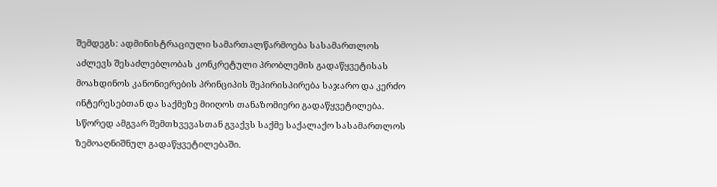შემდეგს: ადმინისტრაციული სამართალწარმოება სასამართლოს აძლევს შესაძლებლობას კონკრეტული პრობლემის გადაწყვეტისას მოახდინოს კანონიერების პრინციპის შეპირისპირება საჯარო და კერძო ინტერესებთან და საქმეზე მიიღოს თანაზომიერი გადაწყვეტილება. სწორედ ამგვარ შემთხვევასთან გვაქვს საქმე საქალაქო სასამართლოს ზემოაღნიშნულ გადაწყვეტილებაში.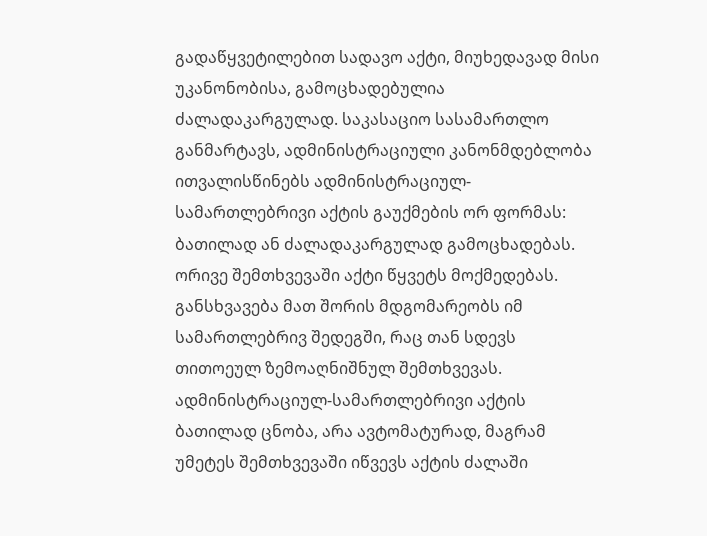გადაწყვეტილებით სადავო აქტი, მიუხედავად მისი უკანონობისა, გამოცხადებულია ძალადაკარგულად. საკასაციო სასამართლო განმარტავს, ადმინისტრაციული კანონმდებლობა ითვალისწინებს ადმინისტრაციულ-სამართლებრივი აქტის გაუქმების ორ ფორმას: ბათილად ან ძალადაკარგულად გამოცხადებას. ორივე შემთხვევაში აქტი წყვეტს მოქმედებას. განსხვავება მათ შორის მდგომარეობს იმ სამართლებრივ შედეგში, რაც თან სდევს თითოეულ ზემოაღნიშნულ შემთხვევას. ადმინისტრაციულ-სამართლებრივი აქტის ბათილად ცნობა, არა ავტომატურად, მაგრამ უმეტეს შემთხვევაში იწვევს აქტის ძალაში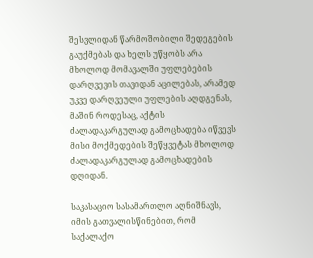შესვლიდან წარმოშობილი შედეგების გაუქმებას და ხელს უწყობს არა მხოლოდ მომავალში უფლებების დარღვევის თავიდან აცილებას, არამედ უკვე დარღვეული უფლების აღდგენას, მაშინ როდესაც, აქტის ძალადაკარგულად გამოცხადება იწვევს მისი მოქმედების შეწყვეტას მხოლოდ ძალადაკარგულად გამოცხადების დღიდან.

საკასაციო სასამართლო აღნიშნავს, იმის გათვალისწინებით, რომ საქალაქო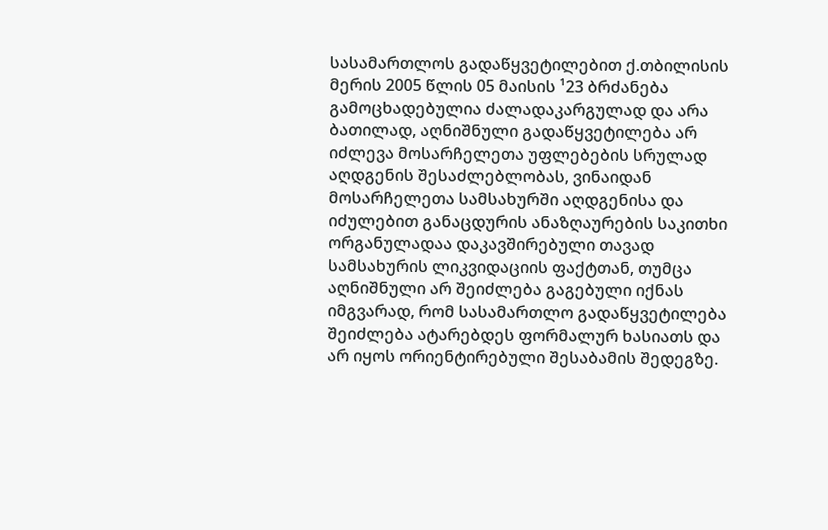სასამართლოს გადაწყვეტილებით ქ.თბილისის მერის 2005 წლის 05 მაისის ¹23 ბრძანება გამოცხადებულია ძალადაკარგულად და არა ბათილად, აღნიშნული გადაწყვეტილება არ იძლევა მოსარჩელეთა უფლებების სრულად აღდგენის შესაძლებლობას, ვინაიდან მოსარჩელეთა სამსახურში აღდგენისა და იძულებით განაცდურის ანაზღაურების საკითხი ორგანულადაა დაკავშირებული თავად სამსახურის ლიკვიდაციის ფაქტთან, თუმცა აღნიშნული არ შეიძლება გაგებული იქნას იმგვარად, რომ სასამართლო გადაწყვეტილება შეიძლება ატარებდეს ფორმალურ ხასიათს და არ იყოს ორიენტირებული შესაბამის შედეგზე.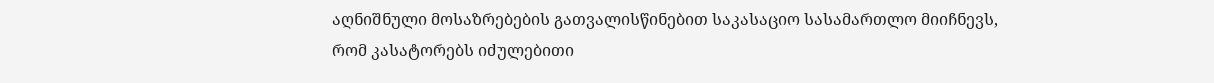აღნიშნული მოსაზრებების გათვალისწინებით საკასაციო სასამართლო მიიჩნევს, რომ კასატორებს იძულებითი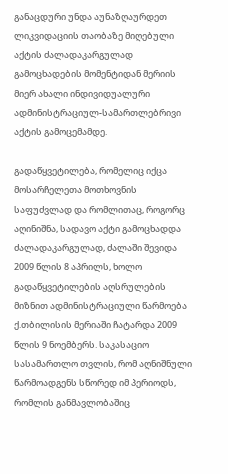განაცდური უნდა აუნაზღაურდეთ ლიკვიდაციის თაობაზე მიღებული აქტის ძალადაკარგულად გამოცხადების მომენტიდან მერიის მიერ ახალი ინდივიდუალური ადმინისტრაციულ-სამართლებრივი აქტის გამოცემამდე.

გადაწყვეტილება, რომელიც იქცა მოსარჩელეთა მოთხოვნის საფუძვლად და რომლითაც, როგორც აღინიშნა, სადავო აქტი გამოცხადდა ძალადაკარგულად, ძალაში შევიდა 2009 წლის 8 აპრილს, ხოლო გადაწყვეტილების აღსრულების მიზნით ადმინისტრაციული წარმოება ქ.თბილისის მერიაში ჩატარდა 2009 წლის 9 ნოემბერს. საკასაციო სასამართლო თვლის, რომ აღნიშნული წარმოადგენს სწორედ იმ პერიოდს, რომლის განმავლობაშიც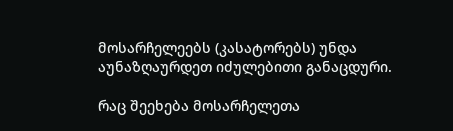მოსარჩელეებს (კასატორებს) უნდა აუნაზღაურდეთ იძულებითი განაცდური.

რაც შეეხება მოსარჩელეთა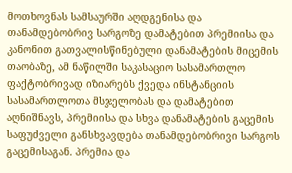მოთხოვნას სამსაურში აღდგენისა და თანამდებობრივ სარგოზე დამატებით პრემიისა და კანონით გათვალისწინებული დანამატების მიცემის თაობაზე, ამ ნაწილში საკასაციო სასამართლო ფაქტობრივად იზიარებს ქვედა ინსტანციის სასამართლოთა მსჯელობას და დამატებით აღნიშნავს, პრემიისა და სხვა დანამატების გაცემის საფუძველი განსხვავდება თანამდებობრივი სარგოს გაცემისაგან. პრემია და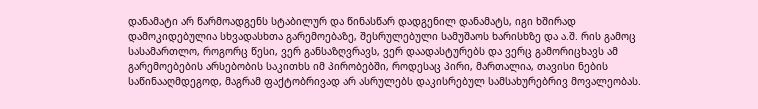დანამატი არ წარმოადგენს სტაბილურ და წინასწარ დადგენილ დანამატს, იგი ხშირად დამოკიდებულია სხვადასხთა გარემოებაზე, შესრულებული სამუშაოს ხარისხზე და ა.შ. რის გამოც სასამართლო, როგორც წესი, ვერ განსაზღვრავს, ვერ დაადასტურებს და ვერც გამორიცხავს ამ გარემოებების არსებობის საკითხს იმ პირობებში, როდესაც პირი, მართალია, თავისი ნების საწინააღმდეგოდ, მაგრამ ფაქტობრივად არ ასრულებს დაკისრებულ სამსახურებრივ მოვალეობას.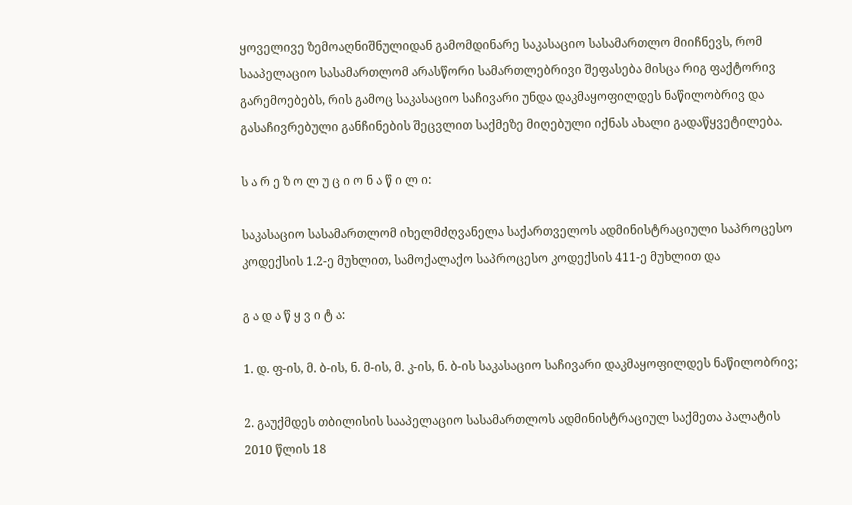ყოველივე ზემოაღნიშნულიდან გამომდინარე საკასაციო სასამართლო მიიჩნევს, რომ სააპელაციო სასამართლომ არასწორი სამართლებრივი შეფასება მისცა რიგ ფაქტორივ გარემოებებს, რის გამოც საკასაციო საჩივარი უნდა დაკმაყოფილდეს ნაწილობრივ და გასაჩივრებული განჩინების შეცვლით საქმეზე მიღებული იქნას ახალი გადაწყვეტილება.

ს ა რ ე ზ ო ლ უ ც ი ო ნ ა წ ი ლ ი:

საკასაციო სასამართლომ იხელმძღვანელა საქართველოს ადმინისტრაციული საპროცესო კოდექსის 1.2-ე მუხლით, სამოქალაქო საპროცესო კოდექსის 411-ე მუხლით და

გ ა დ ა წ ყ ვ ი ტ ა:

1. დ. ფ-ის, მ. ბ-ის, ნ. მ-ის, მ. კ-ის, ნ. ბ-ის საკასაციო საჩივარი დაკმაყოფილდეს ნაწილობრივ;

2. გაუქმდეს თბილისის სააპელაციო სასამართლოს ადმინისტრაციულ საქმეთა პალატის 2010 წლის 18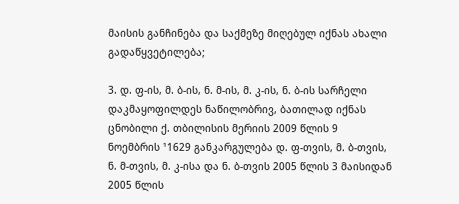მაისის განჩინება და საქმეზე მიღებულ იქნას ახალი გადაწყვეტილება;

3. დ. ფ-ის, მ. ბ-ის, ნ. მ-ის, მ. კ-ის, ნ. ბ-ის სარჩელი დაკმაყოფილდეს ნაწილობრივ, ბათილად იქნას ცნობილი ქ. თბილისის მერიის 2009 წლის 9 ნოემბრის ¹1629 განკარგულება დ. ფ-თვის, მ. ბ-თვის, ნ. მ-თვის, მ. კ-ისა და ნ. ბ-თვის 2005 წლის 3 მაისიდან 2005 წლის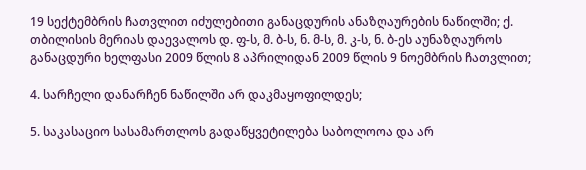19 სექტემბრის ჩათვლით იძულებითი განაცდურის ანაზღაურების ნაწილში; ქ. თბილისის მერიას დაევალოს დ. ფ-ს, მ. ბ-ს, ნ. მ-ს, მ. კ-ს, ნ. ბ-ეს აუნაზღაუროს განაცდური ხელფასი 2009 წლის 8 აპრილიდან 2009 წლის 9 ნოემბრის ჩათვლით;

4. სარჩელი დანარჩენ ნაწილში არ დაკმაყოფილდეს;

5. საკასაციო სასამართლოს გადაწყვეტილება საბოლოოა და არ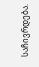საჩივრდება.